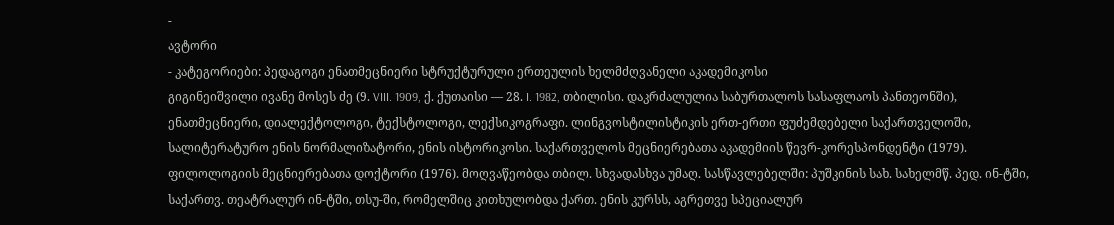-
ავტორი
- კატეგორიები: პედაგოგი ენათმეცნიერი სტრუქტურული ერთეულის ხელმძღვანელი აკადემიკოსი
გიგინეიშვილი ივანე მოსეს ძე (9. VIII. 1909, ქ. ქუთაისი — 28. I. 1982, თბილისი. დაკრძალულია საბურთალოს სასაფლაოს პანთეონში), ენათმეცნიერი, დიალექტოლოგი, ტექსტოლოგი, ლექსიკოგრაფი. ლინგვოსტილისტიკის ერთ-ერთი ფუძემდებელი საქართველოში, სალიტერატურო ენის ნორმალიზატორი, ენის ისტორიკოსი. საქართველოს მეცნიერებათა აკადემიის წევრ-კორესპონდენტი (1979). ფილოლოგიის მეცნიერებათა დოქტორი (1976). მოღვაწეობდა თბილ. სხვადასხვა უმაღ. სასწავლებელში: პუშკინის სახ. სახელმწ. პედ. ინ-ტში, საქართვ. თეატრალურ ინ-ტში, თსუ-ში, რომელშიც კითხულობდა ქართ. ენის კურსს, აგრეთვე სპეციალურ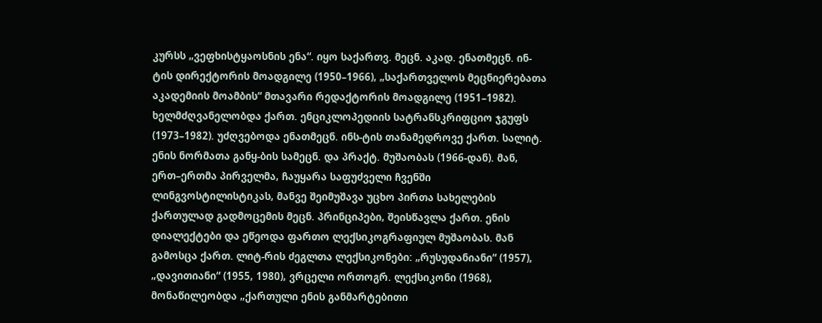კურსს „ვეფხისტყაოსნის ენა“. იყო საქართვ. მეცნ. აკად. ენათმეცნ. ინ-ტის დირექტორის მოადგილე (1950–1966), „საქართველოს მეცნიერებათა აკადემიის მოამბის“ მთავარი რედაქტორის მოადგილე (1951–1982). ხელმძღვანელობდა ქართ. ენციკლოპედიის სატრანსკრიფციო ჯგუფს (1973–1982). უძღვებოდა ენათმეცნ. ინს-ტის თანამედროვე ქართ. სალიტ. ენის ნორმათა განყ-ბის სამეცნ. და პრაქტ. მუშაობას (1966-დან). მან, ერთ–ერთმა პირველმა, ჩაუყარა საფუძველი ჩვენში ლინგვოსტილისტიკას, მანვე შეიმუშავა უცხო პირთა სახელების ქართულად გადმოცემის მეცნ. პრინციპები, შეისწავლა ქართ. ენის დიალექტები და ეწეოდა ფართო ლექსიკოგრაფიულ მუშაობას. მან გამოსცა ქართ. ლიტ-რის ძეგლთა ლექსიკონები: „რუსუდანიანი“ (1957), „დავითიანი“ (1955, 1980), ვრცელი ორთოგრ. ლექსიკონი (1968), მონაწილეობდა „ქართული ენის განმარტებითი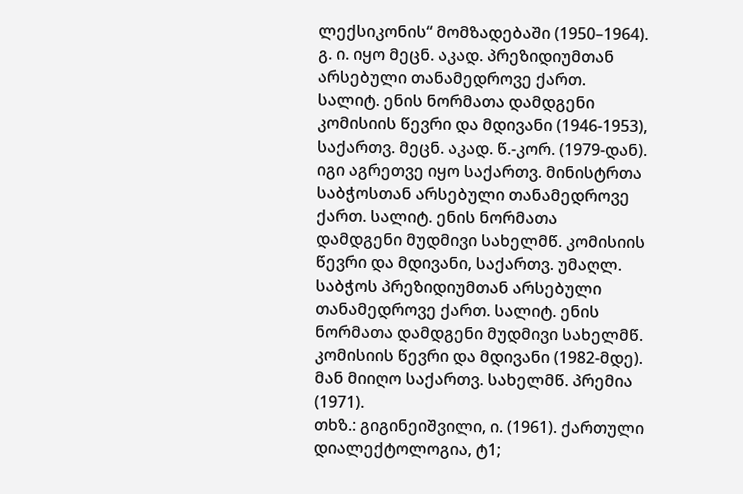ლექსიკონის“ მომზადებაში (1950–1964). გ. ი. იყო მეცნ. აკად. პრეზიდიუმთან არსებული თანამედროვე ქართ. სალიტ. ენის ნორმათა დამდგენი კომისიის წევრი და მდივანი (1946-1953), საქართვ. მეცნ. აკად. წ.-კორ. (1979-დან). იგი აგრეთვე იყო საქართვ. მინისტრთა საბჭოსთან არსებული თანამედროვე ქართ. სალიტ. ენის ნორმათა დამდგენი მუდმივი სახელმწ. კომისიის წევრი და მდივანი, საქართვ. უმაღლ. საბჭოს პრეზიდიუმთან არსებული თანამედროვე ქართ. სალიტ. ენის ნორმათა დამდგენი მუდმივი სახელმწ. კომისიის წევრი და მდივანი (1982-მდე). მან მიიღო საქართვ. სახელმწ. პრემია (1971).
თხზ.: გიგინეიშვილი, ი. (1961). ქართული დიალექტოლოგია, ტ1;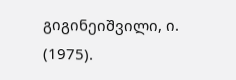გიგინეიშვილი, ი. (1975).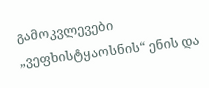გამოკვლევები „ვეფხისტყაოსნის“ ენის და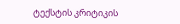ტექსტის კრიტიკის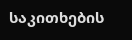საკითხების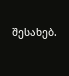შესახებ.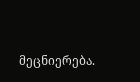მეცნიერება.